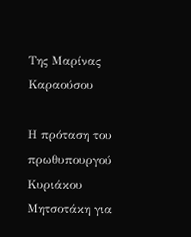Της Μαρίνας Καραούσου

Η πρόταση του πρωθυπουργού Κυριάκου Μητσοτάκη για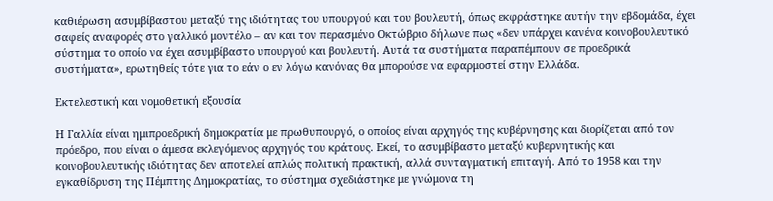καθιέρωση ασυμβίβαστου μεταξύ της ιδιότητας του υπουργού και του βουλευτή, όπως εκφράστηκε αυτήν την εβδομάδα, έχει σαφείς αναφορές στο γαλλικό μοντέλο – αν και τον περασμένο Οκτώβριο δήλωνε πως «δεν υπάρχει κανένα κοινοβουλευτικό σύστημα το οποίο να έχει ασυμβίβαστο υπουργού και βουλευτή. Αυτά τα συστήματα παραπέμπουν σε προεδρικά συστήματα», ερωτηθείς τότε για το εάν ο εν λόγω κανόνας θα μπορούσε να εφαρμοστεί στην Ελλάδα.

Εκτελεστική και νομοθετική εξουσία

Η Γαλλία είναι ημιπροεδρική δημοκρατία με πρωθυπουργό, ο οποίος είναι αρχηγός της κυβέρνησης και διορίζεται από τον πρόεδρο, που είναι ο άμεσα εκλεγόμενος αρχηγός του κράτους. Εκεί, το ασυμβίβαστο μεταξύ κυβερνητικής και κοινοβουλευτικής ιδιότητας δεν αποτελεί απλώς πολιτική πρακτική, αλλά συνταγματική επιταγή. Από το 1958 και την εγκαθίδρυση της Πέμπτης Δημοκρατίας, το σύστημα σχεδιάστηκε με γνώμονα τη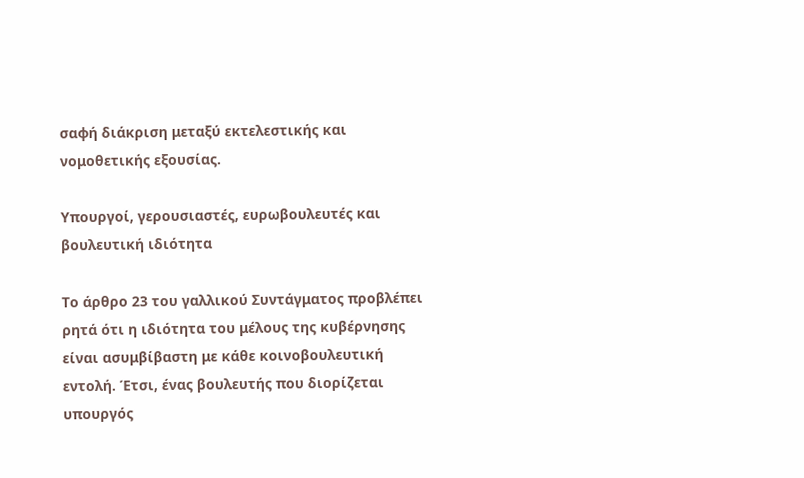σαφή διάκριση μεταξύ εκτελεστικής και νομοθετικής εξουσίας.

Υπουργοί, γερουσιαστές, ευρωβουλευτές και βουλευτική ιδιότητα

Το άρθρο 23 του γαλλικού Συντάγματος προβλέπει ρητά ότι η ιδιότητα του μέλους της κυβέρνησης είναι ασυμβίβαστη με κάθε κοινοβουλευτική εντολή. Έτσι, ένας βουλευτής που διορίζεται υπουργός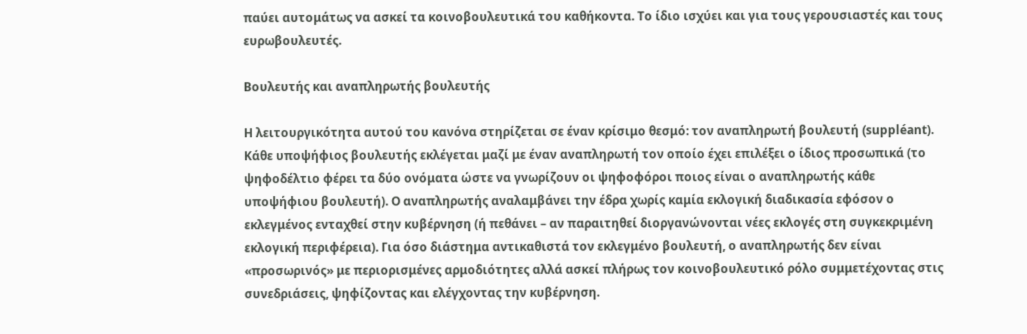παύει αυτομάτως να ασκεί τα κοινοβουλευτικά του καθήκοντα. Το ίδιο ισχύει και για τους γερουσιαστές και τους ευρωβουλευτές.

Βουλευτής και αναπληρωτής βουλευτής

Η λειτουργικότητα αυτού του κανόνα στηρίζεται σε έναν κρίσιμο θεσμό: τον αναπληρωτή βουλευτή (suppléant). Κάθε υποψήφιος βουλευτής εκλέγεται μαζί με έναν αναπληρωτή τον οποίο έχει επιλέξει ο ίδιος προσωπικά (το ψηφοδέλτιο φέρει τα δύο ονόματα ώστε να γνωρίζουν οι ψηφοφόροι ποιος είναι ο αναπληρωτής κάθε υποψήφιου βουλευτή). Ο αναπληρωτής αναλαμβάνει την έδρα χωρίς καμία εκλογική διαδικασία εφόσον ο εκλεγμένος ενταχθεί στην κυβέρνηση (ή πεθάνει – αν παραιτηθεί διοργανώνονται νέες εκλογές στη συγκεκριμένη εκλογική περιφέρεια). Για όσο διάστημα αντικαθιστά τον εκλεγμένο βουλευτή, ο αναπληρωτής δεν είναι «προσωρινός» με περιορισμένες αρμοδιότητες αλλά ασκεί πλήρως τον κοινοβουλευτικό ρόλο συμμετέχοντας στις συνεδριάσεις, ψηφίζοντας και ελέγχοντας την κυβέρνηση.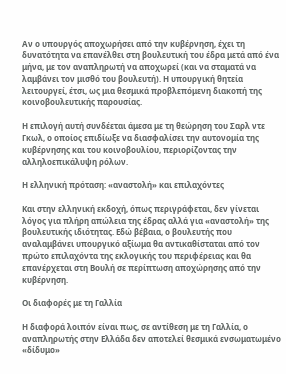Αν ο υπουργός αποχωρήσει από την κυβέρνηση, έχει τη δυνατότητα να επανέλθει στη βουλευτική του έδρα μετά από ένα μήνα, με τον αναπληρωτή να αποχωρεί (και να σταματά να λαμβάνει τον μισθό του βουλευτή). Η υπουργική θητεία λειτουργεί, έτσι, ως μια θεσμικά προβλεπόμενη διακοπή της κοινοβουλευτικής παρουσίας.

Η επιλογή αυτή συνδέεται άμεσα με τη θεώρηση του Σαρλ ντε Γκωλ, ο οποίος επιδίωξε να διασφαλίσει την αυτονομία της κυβέρνησης και του κοινοβουλίου, περιορίζοντας την αλληλοεπικάλυψη ρόλων.

Η ελληνική πρόταση: «αναστολή» και επιλαχόντες

Και στην ελληνική εκδοχή, όπως περιγράφεται, δεν γίνεται λόγος για πλήρη απώλεια της έδρας αλλά για «αναστολή» της βουλευτικής ιδιότητας. Εδώ βέβαια, ο βουλευτής που αναλαμβάνει υπουργικό αξίωμα θα αντικαθίσταται από τον πρώτο επιλαχόντα της εκλογικής του περιφέρειας και θα επανέρχεται στη Βουλή σε περίπτωση αποχώρησης από την κυβέρνηση.

Οι διαφορές με τη Γαλλία

Η διαφορά λοιπόν είναι πως, σε αντίθεση με τη Γαλλία, ο αναπληρωτής στην Ελλάδα δεν αποτελεί θεσμικά ενσωματωμένο «δίδυμο»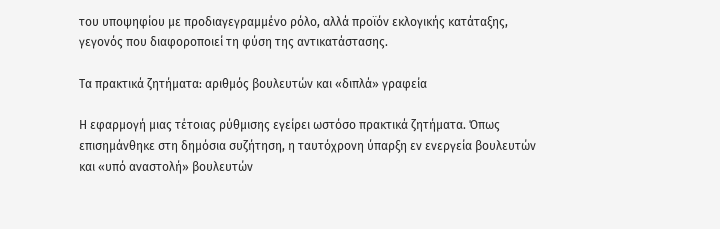του υποψηφίου με προδιαγεγραμμένο ρόλο, αλλά προϊόν εκλογικής κατάταξης, γεγονός που διαφοροποιεί τη φύση της αντικατάστασης.

Τα πρακτικά ζητήματα: αριθμός βουλευτών και «διπλά» γραφεία

Η εφαρμογή μιας τέτοιας ρύθμισης εγείρει ωστόσο πρακτικά ζητήματα. Όπως επισημάνθηκε στη δημόσια συζήτηση, η ταυτόχρονη ύπαρξη εν ενεργεία βουλευτών και «υπό αναστολή» βουλευτών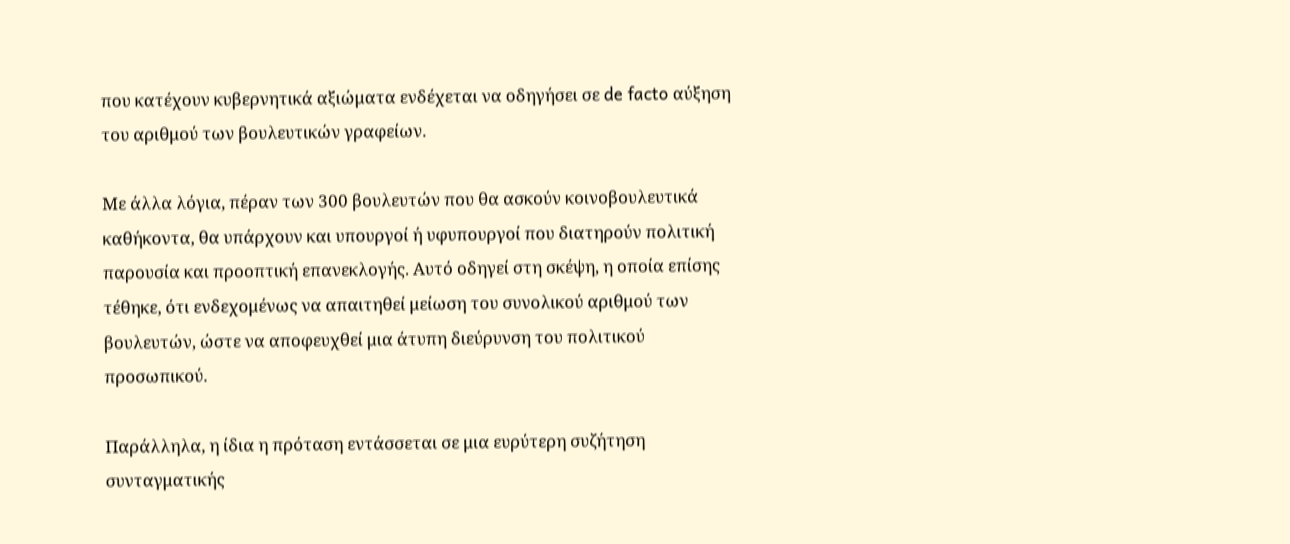που κατέχουν κυβερνητικά αξιώματα ενδέχεται να οδηγήσει σε de facto αύξηση του αριθμού των βουλευτικών γραφείων.

Με άλλα λόγια, πέραν των 300 βουλευτών που θα ασκούν κοινοβουλευτικά καθήκοντα, θα υπάρχουν και υπουργοί ή υφυπουργοί που διατηρούν πολιτική παρουσία και προοπτική επανεκλογής. Αυτό οδηγεί στη σκέψη, η οποία επίσης τέθηκε, ότι ενδεχομένως να απαιτηθεί μείωση του συνολικού αριθμού των βουλευτών, ώστε να αποφευχθεί μια άτυπη διεύρυνση του πολιτικού προσωπικού.

Παράλληλα, η ίδια η πρόταση εντάσσεται σε μια ευρύτερη συζήτηση συνταγματικής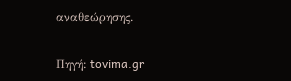αναθεώρησης.

Πηγή: tovima.gr